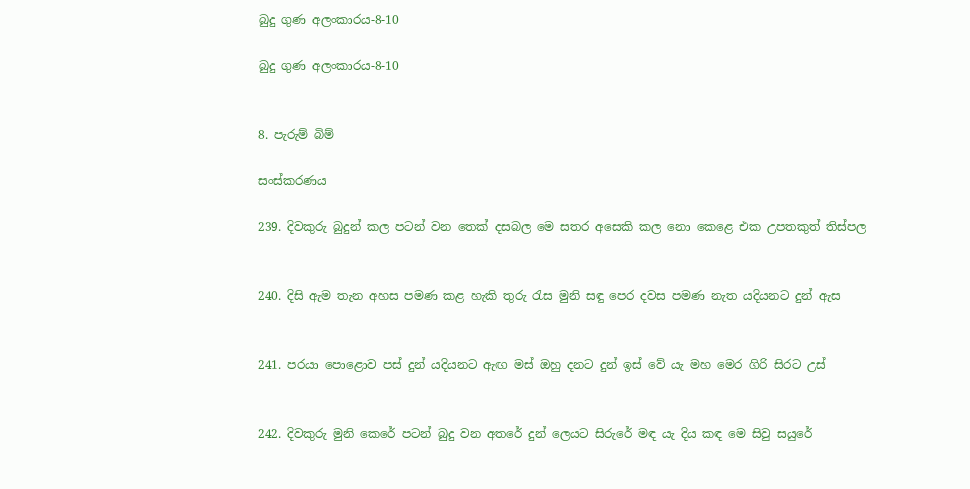බුදු ගුණ අලංකාරය-8-10

බුදු ගුණ අලංකාරය-8-10


8. පැරුම් බිම්

සංස්කරණය

239. දිවකුරු බුදුන් කල පටන් වන තෙක් දසබල මෙ සතර අසෙකි කල නො කෙළෙ එක උපතකුත් තිස්පල


240. දිසි ඇම තැන අහස පමණ කළ හැකි තුරු රැස මුනි සඳු පෙර දවස පමණ නැත යදියනට දුන් ඇස


241. පරයා පොළොව පස් දුන් යදියනට ඇඟ මස් ඔහු දනට දුන් ඉස් වේ යැ මහ මෙර ගිරි සිරට උස්


242. දිවකුරු මුනි කෙරේ පටන් බුදු වන අතරේ දුන් ලෙයට සිරුරේ මඳ යැ දිය කඳ මෙ සිවු සයුරේ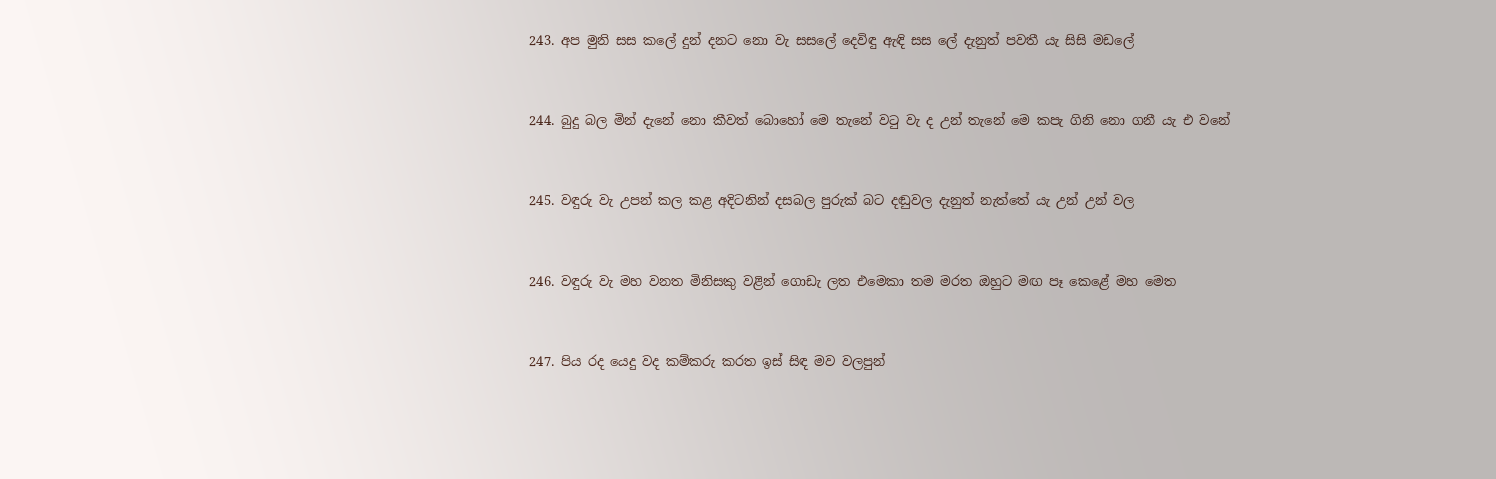243. අප මුනි සස කලේ දුන් දනට නො වැ සසලේ දෙවිඳු ඇඳි සස ලේ දැනුත් පවතී යැ සිසි මඩලේ


244. බුදු බල මින් දැනේ නො කීවත් බොහෝ මෙ තැනේ වටු වැ ද උන් තැනේ මෙ කපැ ගිනි නො ගනී යැ එ වනේ


245. වඳුරු වැ උපන් කල කළ අදිටනින් දසබල පුරුක් බට දඬුවල දැනුත් නැත්තේ යැ උන් උන් වල


246. වඳුරු වැ මහ වනත මිනිසකු වළින් ගොඩැ ලත එමෙකා තම මරත ඔහුට මඟ පෑ කෙළේ මහ මෙත


247. පිය රද යෙදු වද කම්කරු කරත ඉස් සිඳ මව වලපුන්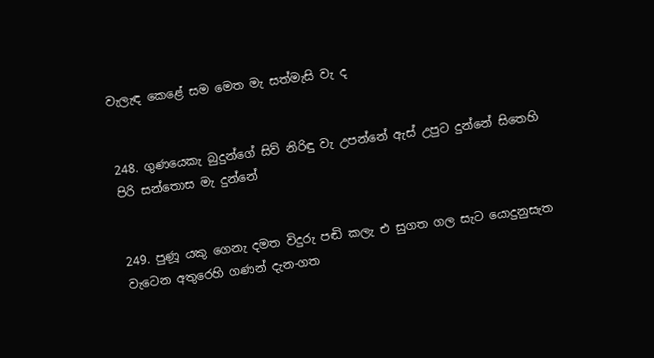වැලැඳ කෙළේ සම මෙත මැ සත්මැසි වැ ද


248. ගුණයෙකැ බුදුන්ගේ සිව් නිරිඳු වැ උපන්නේ ඇස් උපුට දුන්නේ සිතෙහි පිරි සන්තොස මැ දුන්නේ


249. පුණූ යකු ගෙනැ දමත විදුරු පඬි කලැ එ සුගත ගල සැට යොදුනුසැත වැටෙන අතුරෙහි ගණන් දැන-ගත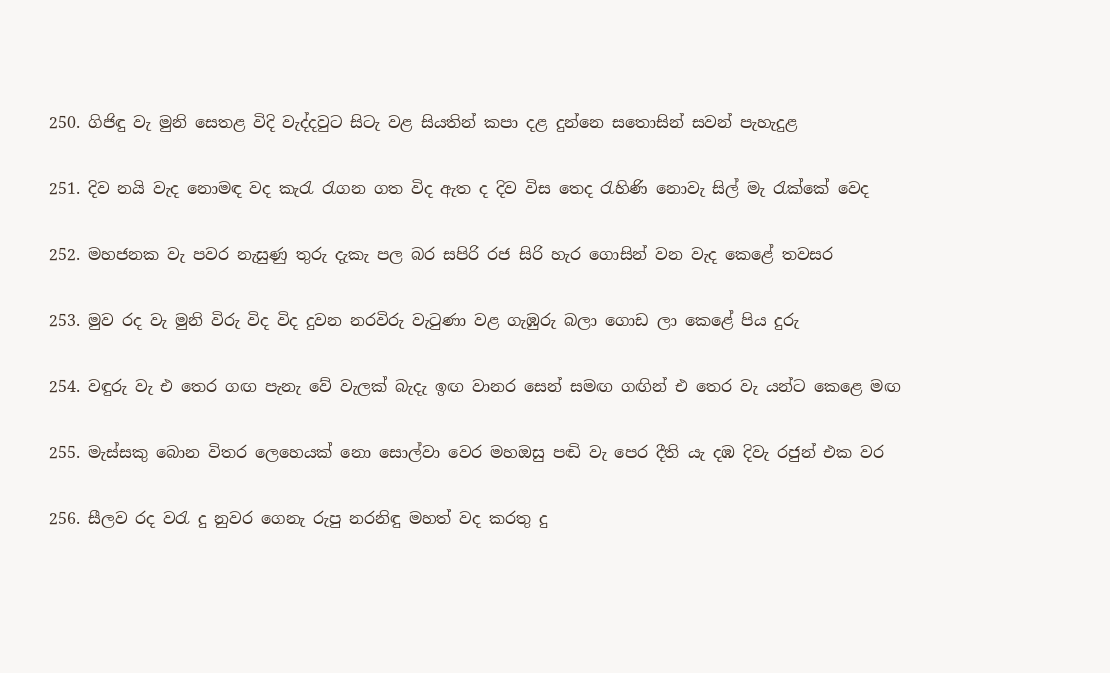250. ගිජිඳු වැ මුනි සෙතළ විදි වැද්දවුට සිටැ වළ සියතින් කපා දළ දුන්නෙ සතොසින් සවන් පැහැදුළ


251. දිව නයි වැද නොමඳ වද කැරැ රැගන ගත විද ඇත ද දිව විස තෙද රැහිණි නොවැ සිල් මැ රැක්කේ වෙද


252. මහජනක වැ පවර නැසුණු තුරු දැකැ පල බර සපිරි රජ සිරි හැර ගොසින් වන වැද කෙළේ තවසර


253. මුව රද වැ මුනි විරු විද විද දුවන නරවිරු වැටුණා වළ ගැඹුරු බලා ගොඩ ලා කෙළේ පිය දුරු


254. වඳුරු වැ එ තෙර ගඟ පැනැ වේ වැලක් බැදැ ඉඟ වානර සෙන් සමඟ ගඟින් එ තෙර වැ යන්ට කෙළෙ මඟ


255. මැස්සකු බොන විතර ලෙහෙයක් නො සොල්වා වෙර මහඔසු පඬි වැ පෙර දීති යැ දඹ දිවැ රජුන් එක වර


256. සීලව රද වරැ දු නුවර ගෙනැ රුපු නරනිඳු මහත් වද කරතු දු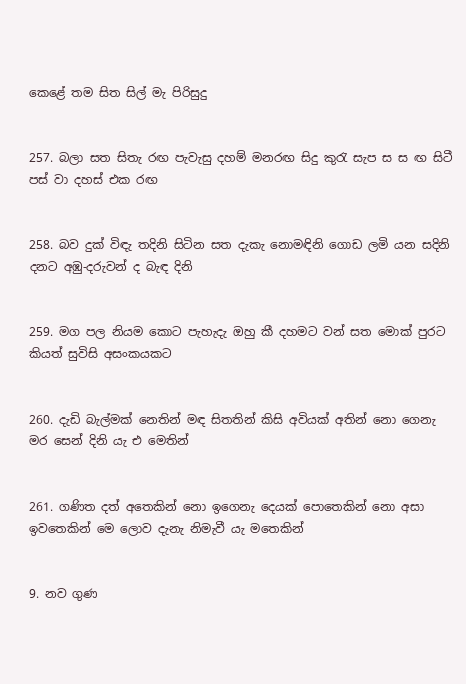කෙළේ තම සිත සිල් මැ පිරිසුදු


257. බලා සත සිතැ රඟ පැවැසු දහම් මනරඟ සිදු කුරැ සැප ස ස ඟ සිටී පස් වා දහස් එක රඟ


258. බව දුක් විඳැ තදිනි සිටින සත දැකැ නොමඳිනි ගොඩ ලමි යන සදිනි දනට අඹු-දරුවන් ද බැඳ දිනි


259. මග පල නියම කොට පැහැදැ ඔහු කී දහමට වන් සත මොක් පුරට කියත් සුවිසි අසංකයකට


260. දැඩි බැල්මක් නෙතින් මඳ සිතතින් කිසි අවියක් අතින් නො ගෙනැ මර සෙන් දිනි යැ එ මෙතින්


261. ගණිත දත් අතෙකින් නො ඉගෙනැ දෙයක් පොතෙකින් නො අසා ඉවතෙකින් මෙ ලොව දැනැ නිමැවී යැ මතෙකින්


9. නව ගුණ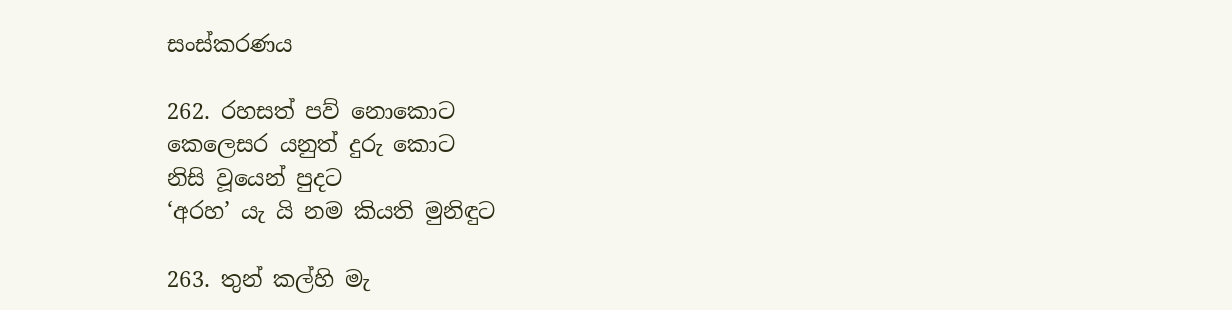සංස්කරණය

262. රහසත් පව් නොකොට
කෙලෙසර යනුත් දුරු කොට
නිසි වූයෙන් පුදට
‘අරහ’ යැ යි නම කියති මුනිඳුට

263. තුන් කල්හි මැ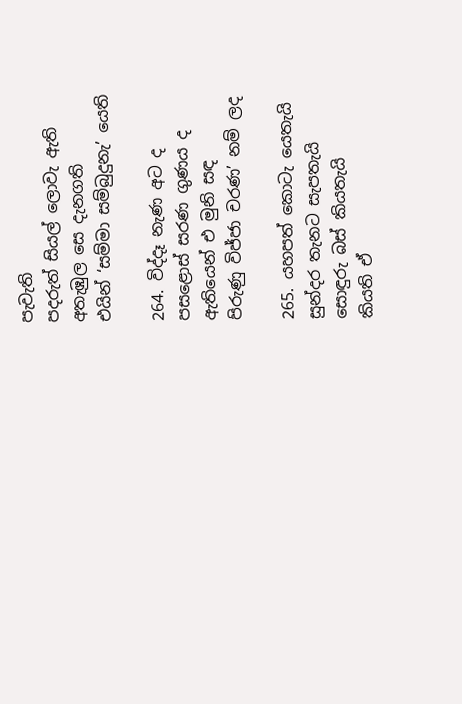පැවැති
පදරුත් සියල් ලොවැ ඇති
අතැඹුල සෙ දැනගති
එයින් ‘සම්මා සම්බුදුනැ’ යෙති

264. විද්දෑ නැණ අට ද
පසළොස් සරණ ගුණය ද
ඇතියෙන් එ මුනි සඳ
පිරුණු විජ්ජා චරණ’ නම් ලද

265. යහපත් කොටැ ‍යෙතැයි
සුන්දර තැනට සැපතැයි
සොඳුරු බස් කියතැයි
කියති ඒ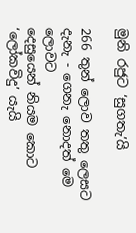මුනි රජුට ‘සුගතැ’යි

266 තුන් ලොව තතු ලෙසට
දැනැ - ගෙනැ නොදත් මෙ ලොවට
දෙසුයෙන් නියම කොට
‘ලෝකවිදු’ යැයි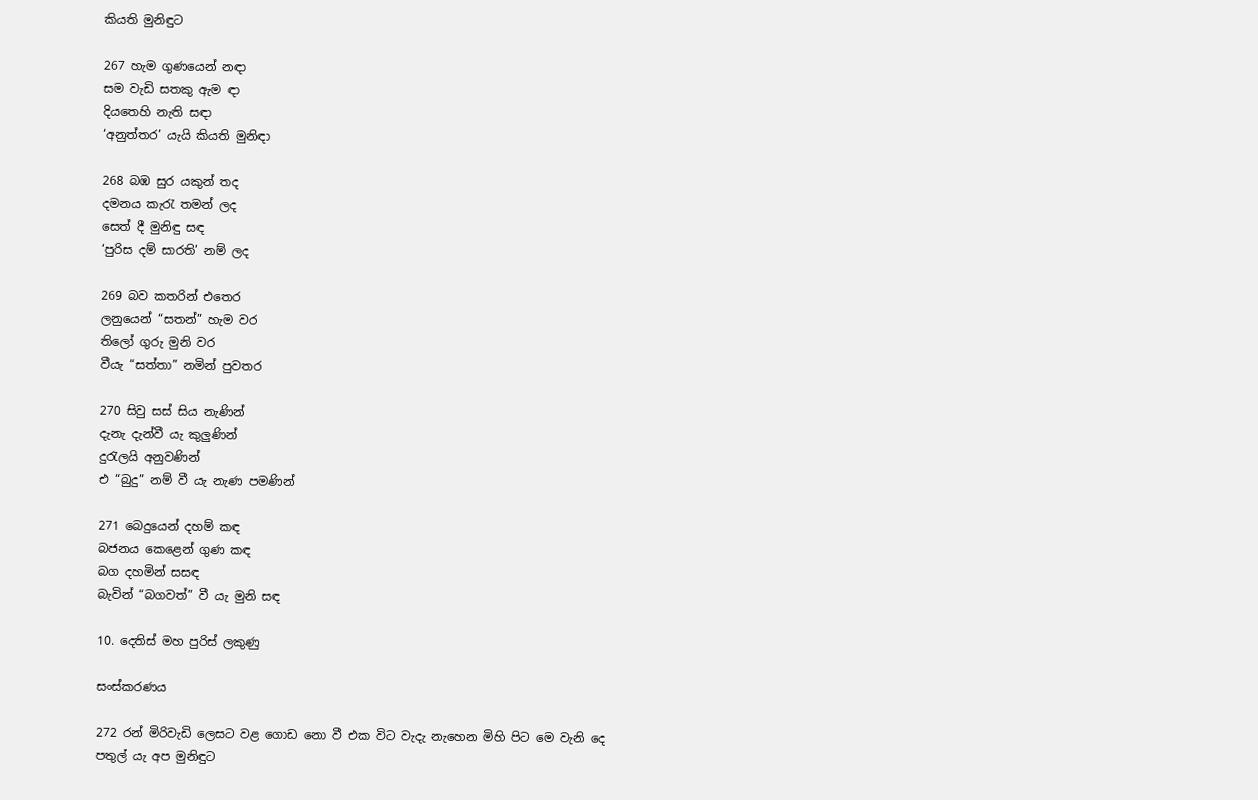කියති මුනිඳුට

267 හැම ගුණයෙන් නඳා
සම වැඩි සතකු ඇම ඳා
දියතෙහි නැති සඳා
‘අනුත්තර’ යැයි කියති මුනිඳා

268 බඹ සුර යකුන් තද
දමනය කැරැ තමන් ලද
සෙත් දී මුනිඳු සඳ
‘පුරිස දම් සාරති’ නම් ලද

269 බව කතරින් එතෙර
ලනුයෙන් “සතන්” හැම වර
තිලෝ ගුරු මුනි වර
වීයැ “සත්තා” නමින් පුවතර

270 සිවු සස් සිය නැණින්
දැනැ දැන්වී යැ කුලුණින්
දුරැලයි අනුවණින්
එ “බුදු” නම් වී යැ නැණ පමණින්

271 බෙදුයෙන් දහම් කඳ
බජනය ‍කෙළෙන් ගුණ කඳ
බග දහමින් සසඳ
බැවින් “බගවත්” වී යැ මුනි සඳ

10. දෙතිස් මහ පුරිස් ලකුණු

සංස්කරණය

272 රන් මිරිවැඩි ලෙසට වළ ගොඩ නො වී එක විට වැදැ නැහෙන මිහි පිට මෙ වැනි දෙ පතුල් යැ අප මුනිඳුට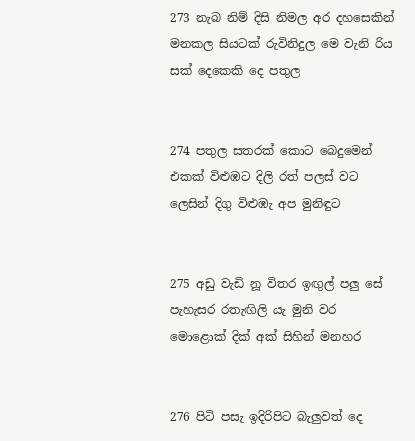273 නැබ නිම් දිසි නිමල අර දහසෙකින් මනකල සියටක් රුවිනිදුල මෙ වැනි රිය සක් දෙකෙකි දෙ පතුල


274 පතුල සතරක් කොට බෙදුමෙන් එකක් විළුඹට දිලි රත් පලස් වට ලෙසින් දිගු විළුඹැ අප මුනිඳුට


275 අඩු වැඩි නූ විතර ඉඟුල් පලු සේ පැහැසර රතැඟිලි යැ මුනි වර මොළොක් දික් අක් සිහින් මනහර


276 පිටි පසැ ඉදිරිපිට බැලුවත් දෙ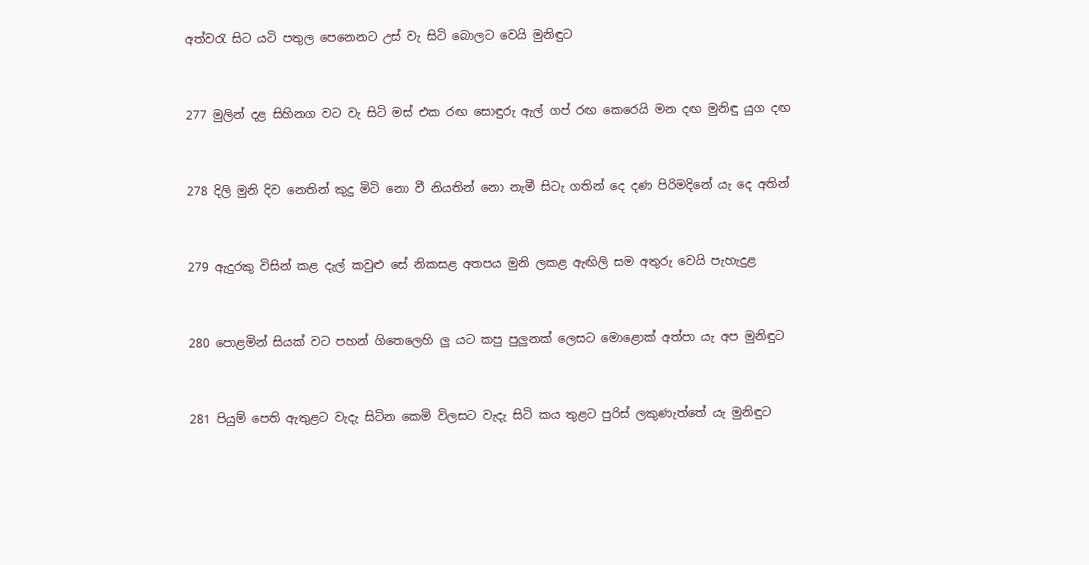අත්වරැ සිට යටි පතුල පෙනෙනට උස් වැ සිටි බොලට වෙයි මුනිඳුට


277 මුලින් දළ සිහිනග වට වැ සිටි මස් එක රඟ සොඳුරු ඇල් ගප් රඟ කෙරෙයි මන දඟ මුනිඳු යුග දඟ


278 දිලි මුනි දිව නෙතින් කුදු මිටි නො වී නියතින් නො නැමී සිටැ ගතින් දෙ දණ පිරිමදිනේ යැ දෙ අතින්


279 ඇදුරකු විසින් කළ දැල් කවුළු සේ නිකසළ අතපය මුනි ලකළ ඇඟිලි සම අතුරු වෙයි පැහැදුළ


280 පොළමින් සියක් වට පහන් ගිතෙලෙහි ලු යට කපු පුලුනක් ලෙසට මොළොක් අත්පා යැ අප මුනිඳුට


281 පියුම් පෙති ඇතුළට වැදැ සිටින කෙමි විලසට වැදැ සිටි කය තුළට පුරිස් ලකුණැත්තේ යැ මුනිඳුට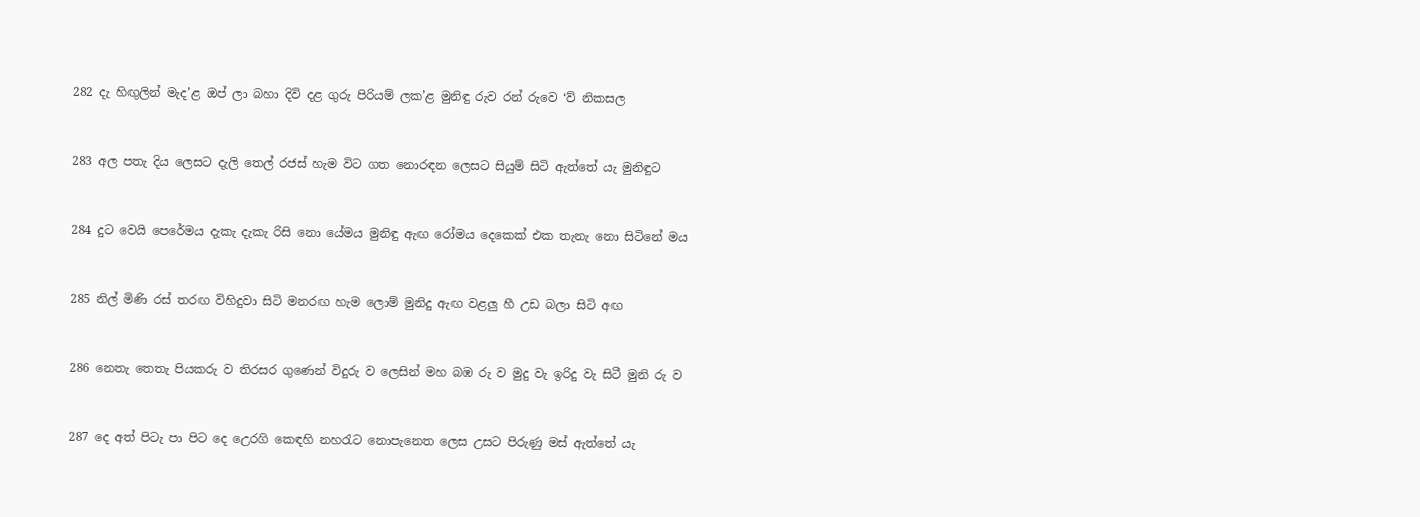282 දැ හිඟුලින් මැද’ළ ඔප් ලා බහා දිවි දළ ගුරු පිරියම් ලක’ළ මුනිඳු රුව රන් රුවෙ ‘ව් නිකසල


283 අල පතැ දිය ලෙසට දැලි තෙල් රජස් හැම විට ගත නොරඳන ලෙසට සියුම් සිටි ඇත්තේ යැ මුනිඳුට


284 දුට වෙයි පෙරේමය දැකැ දැකැ රිසි නො යේමය මුනිඳු ඇඟ රෝමය දෙකෙක් එක තැනැ නො සිටිනේ මය


285 නිල් මිණි රස් තරඟ විහිදුවා සිටි මනරඟ හැම ලොම් මුනිදු ඇඟ වළලු හී උඩ බලා සිටි අඟ


286 නෙතැ තෙතැ පියකරු ව තිරසර ගුණෙන් විදුරු ව ලෙසින් මහ බඹ රු ව මුදු වැ ඉරිදු වැ සිටී මුනි රු ව


287 දෙ අත් පිටැ පා පිට දෙ උ‍ෙරගි ක‍ෙඳහි නහරැට නොපැනෙත ලෙස උසට පිරුණු මස් ඇත්තේ යැ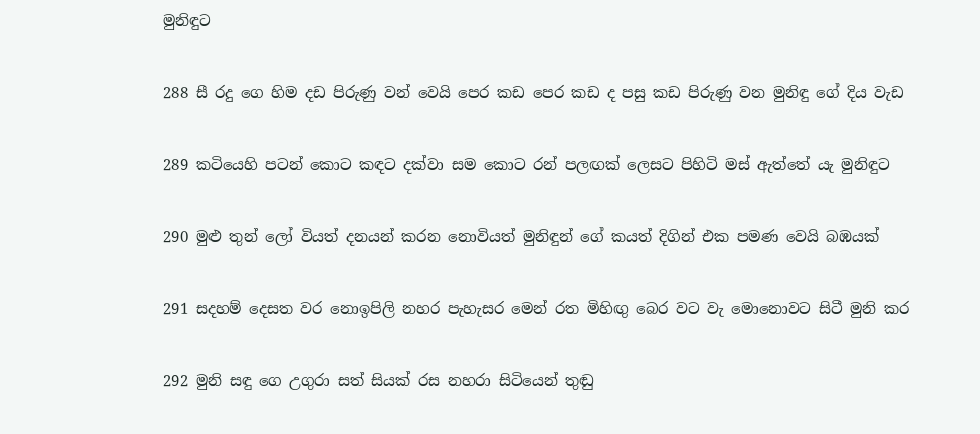මුනිඳුට


288 සී රදු ගෙ හිම දඩ පිරුණු වන් වෙයි පෙර කඩ පෙර කඩ ද පසු කඩ පිරුණු වන මුනිඳු ගේ දිය වැඩ


289 කටියෙහි පටන් කොට කඳට දක්වා සම කොට රන් පලඟක් ලෙසට පිහිටි මස් ඇත්තේ යැ මුනිඳුට


290 මුළු තුන් ලෝ වියත් දනයන් කරන නොවියත් මුනිඳුන් ගේ කයත් දිගින් එක පමණ වෙයි බඹයක්


291 සදහම් දෙසත වර නොඉපිලි නහර පැහැසර මෙන් රත මිහිඟු බෙර වට වැ මොනෙ‍ාවට සිටී මුනි කර


292 මුනි සඳු ගෙ උගුරා සත් සියක් රස නහරා සිටියෙන් තුඬු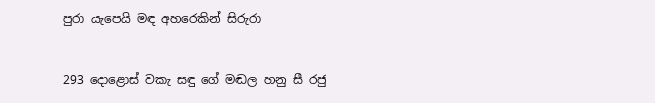පුරා යැපෙයි මඳ අහරෙකින් සිරුරා


293 දොළොස් වකැ සඳු ගේ මඬල හනු සී රජු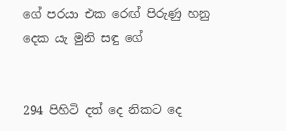ගේ පරයා එක ර‍ෙඟ් පිරුණු හනු දෙක යැ මුනි සඳු ගේ


294 පිහිටි දත් දෙ නිකට දෙ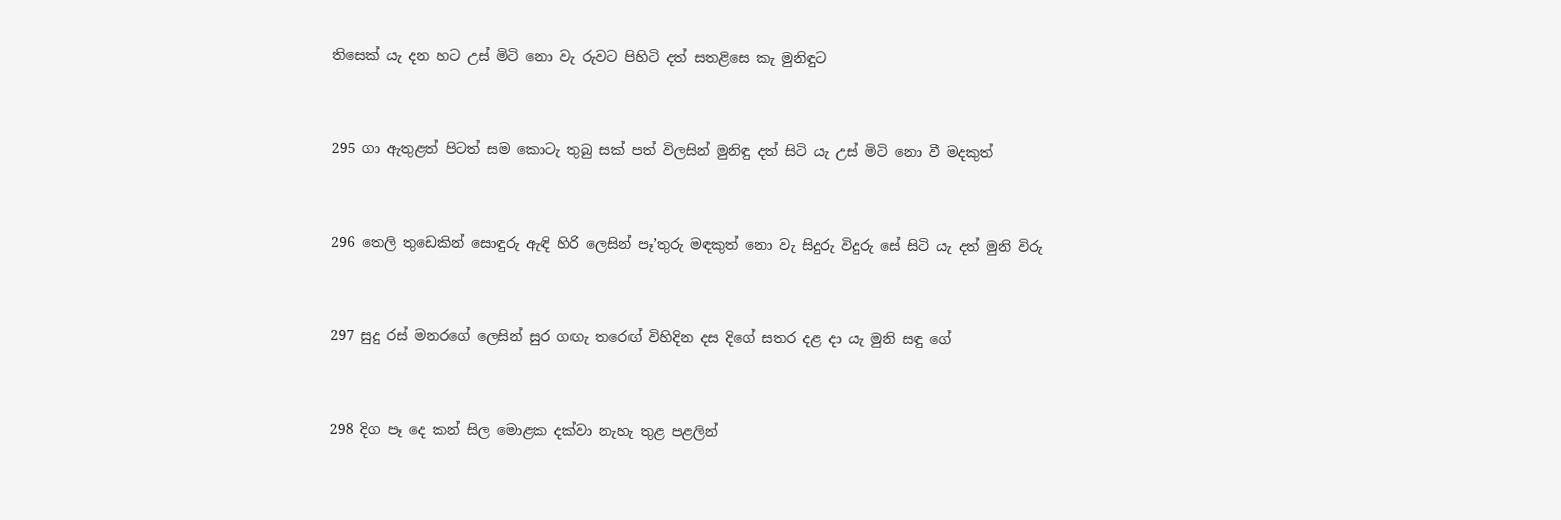තිසෙක් යැ දන හට උස් මිටි නො වැ රුවට පිහිටි දත් සතළිසෙ කැ මුනිඳුට


295 ගා ඇතුළත් පිටත් සම කොටැ තුබු සක් පත් විලසින් මුනිඳු දත් සිටි යැ උස් මිටි නො වී මදකුත්


296 තෙලි තුඩෙකින් සොඳුරු ඇඳි හිරි ලෙසින් පෑ’තුරු මඳකුත් නො වැ සිදුරු විදුරු සේ සිටි යැ දත් මුනි විරු


297 සුදු රස් මනරගේ ලෙසින් සුර ගඟැ තර‍ෙඟ් විහිදින දස දිගේ සතර දළ දා යැ මුනි සඳු ගේ


298 දිග පෑ දෙ කන් සිල මොළක දක්වා නැහැ තුළ පළලින්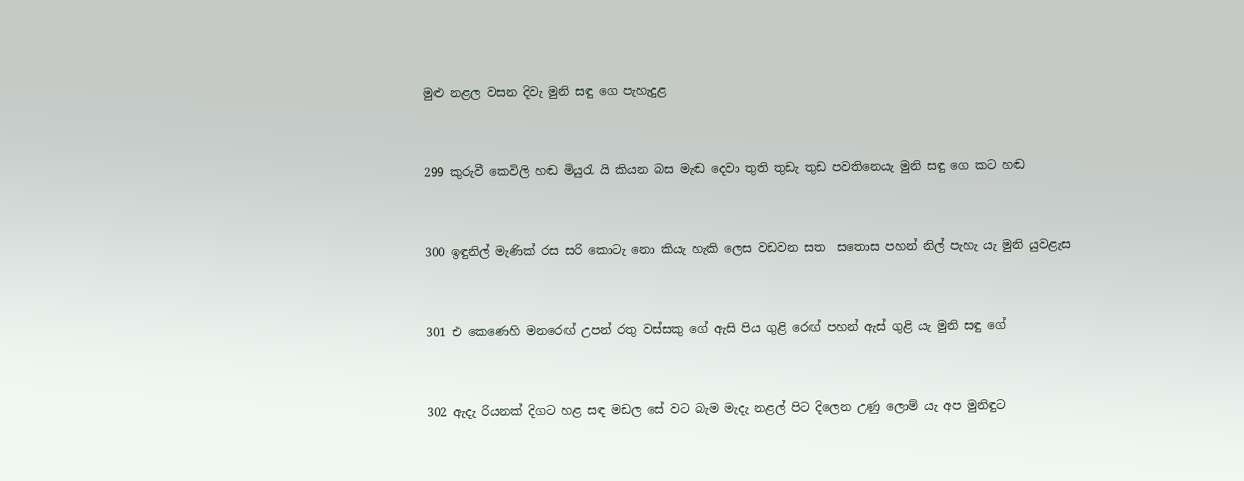මුළු නළල වසන දිවැ මුනි සඳු ගෙ පැහැදුළ


299 කුරුවී කෙවිලි හඬ මියුරැ යි කියන බස මැඬ දෙවා තුති තුඩැ තුඩ පවතිනෙයැ මුනි සඳු ගෙ කට හඬ


300 ඉඳුනිල් මැණික් රස සරි කොටැ නො කියැ හැකි ලෙස වඩවන සත ‍ සතොස පහන් නිල් පැහැ යැ මුනි යුවළැස


301 එ කෙණෙහි මනර‍ෙඟ් උපන් රතු වස්සකු ගේ ඇසි පිය ගුළි ර‍ෙඟ් පහන් ඇස් ගුළි යැ මුනි සඳු ගේ


302 ඇදැ රියනක් දිගට හළ සඳ මඩල සේ වට බැම මැදැ නළල් පිට දිලෙන උණු ලොම් යැ අප මුනිඳුට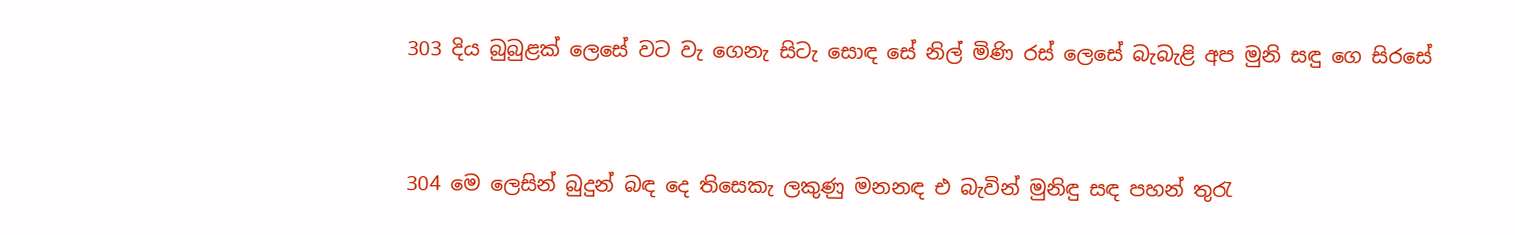303 දිය බුබුළක් ලෙසේ වට වැ ගෙනැ සිටැ සොඳ සේ නිල් මිණි රස් ලෙසේ බැබැළි අප මුනි සඳු ගෙ සිරසේ


304 මෙ ලෙසින් බුදුන් බඳ දෙ තිසෙකැ ලකුණු මනනඳ එ බැවින් මුනිඳු සඳ පහන් තුරැ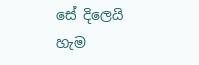සේ දිලෙයි හැම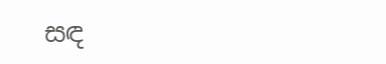සඳ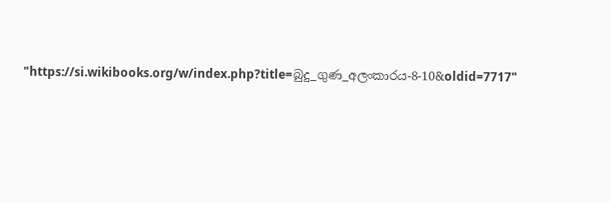"https://si.wikibooks.org/w/index.php?title=බුදු_ගුණ_අලංකාරය-8-10&oldid=7717"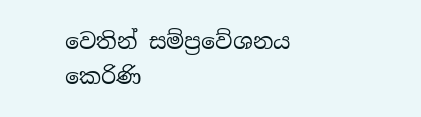වෙතින් සම්ප්‍රවේශනය කෙරිණි